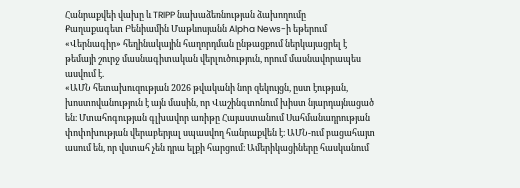Հանրաքվեի վախը և TRIPP նախաձեռնության ձախողումը
Քաղաքագետ Բենիամին Մաթևոսյանն Alpha News-ի եթերում «Վերնագիր» հեղինակային հաղորդման ընթացքում ներկայացրել է թեմայի շուրջ մասնագիտական վերլուծություն, որում մասնավորապես ասվում է.
«ԱՄՆ հետախուզության 2026 թվականի նոր զեկույցն, ըստ էության, խոստովանություն է այն մասին, որ Վաշինգտոնում խիստ նյարդայնացած են։ Մտահոգության գլխավոր առիթը Հայաստանում Սահմանադրության փոփոխության վերաբերյալ սպասվող հանրաքվեն է։ ԱՄՆ-ում բացահայտ ասում են, որ վստահ չեն դրա ելքի հարցում։ Ամերիկացիները հասկանում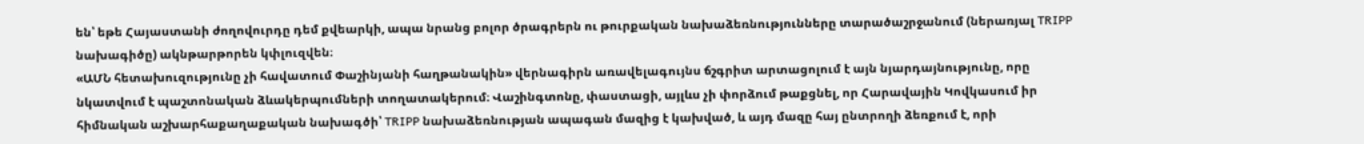են՝ եթե Հայաստանի ժողովուրդը դեմ քվեարկի, ապա նրանց բոլոր ծրագրերն ու թուրքական նախաձեռնությունները տարածաշրջանում (ներառյալ TRIPP նախագիծը) ակնթարթորեն կփլուզվեն։
«ԱՄՆ հետախուզությունը չի հավատում Փաշինյանի հաղթանակին» վերնագիրն առավելագույնս ճշգրիտ արտացոլում է այն նյարդայնությունը, որը նկատվում է պաշտոնական ձևակերպումների տողատակերում։ Վաշինգտոնը, փաստացի, այլևս չի փորձում թաքցնել, որ Հարավային Կովկասում իր հիմնական աշխարհաքաղաքական նախագծի՝ TRIPP նախաձեռնության ապագան մազից է կախված, և այդ մազը հայ ընտրողի ձեռքում է, որի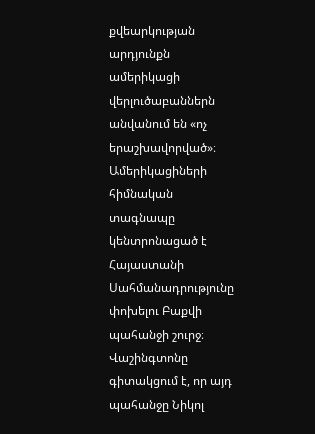քվեարկության արդյունքն ամերիկացի վերլուծաբաններն անվանում են «ոչ երաշխավորված»։
Ամերիկացիների հիմնական տագնապը կենտրոնացած է Հայաստանի Սահմանադրությունը փոխելու Բաքվի պահանջի շուրջ։ Վաշինգտոնը գիտակցում է, որ այդ պահանջը Նիկոլ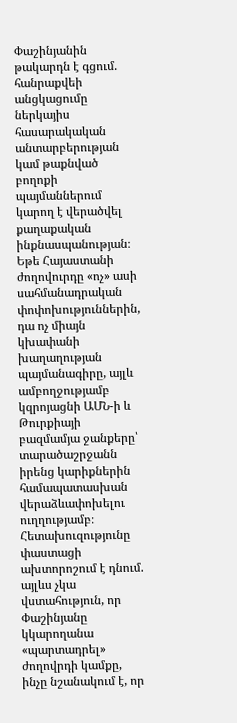Փաշինյանին թակարդն է գցում. հանրաքվեի անցկացումը ներկայիս հասարակական անտարբերության կամ թաքնված բողոքի պայմաններում կարող է վերածվել քաղաքական ինքնասպանության։ Եթե Հայաստանի ժողովուրդը «ոչ» ասի սահմանադրական փոփոխություններին, դա ոչ միայն կխափանի խաղաղության պայմանագիրը, այլև ամբողջությամբ կզրոյացնի ԱՄՆ-ի և Թուրքիայի բազմամյա ջանքերը՝ տարածաշրջանն իրենց կարիքներին համապատասխան վերաձևափոխելու ուղղությամբ։ Հետախուզությունը փաստացի ախտորոշում է դնում. այլևս չկա վստահություն, որ Փաշինյանը կկարողանա «պարտադրել» ժողովրդի կամքը, ինչը նշանակում է, որ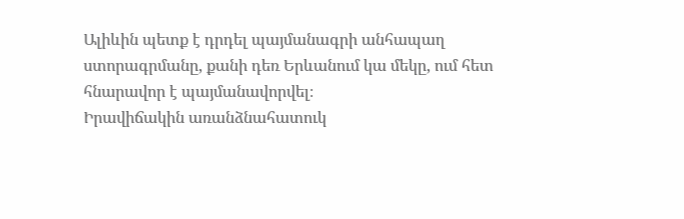Ալիևին պետք է դրդել պայմանագրի անհապաղ ստորագրմանը, քանի դեռ Երևանում կա մեկը, ում հետ հնարավոր է պայմանավորվել։
Իրավիճակին առանձնահատուկ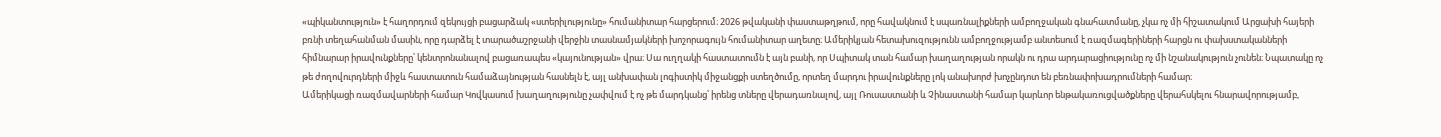«պիկանտություն» է հաղորդում զեկույցի բացարձակ «ստերիլությունը» հումանիտար հարցերում։ 2026 թվականի փաստաթղթում, որը հավակնում է սպառնալիքների ամբողջական գնահատմանը, չկա ոչ մի հիշատակում Արցախի հայերի բռնի տեղահանման մասին, որը դարձել է տարածաշրջանի վերջին տասնամյակների խոշորագույն հումանիտար աղետը։ Ամերիկյան հետախուզությունն ամբողջությամբ անտեսում է ռազմագերիների հարցն ու փախստականների հիմնարար իրավունքները՝ կենտրոնանալով բացառապես «կայունության» վրա։ Սա ուղղակի հաստատումն է այն բանի, որ Սպիտակ տան համար խաղաղության որակն ու դրա արդարացիությունը ոչ մի նշանակություն չունեն։ Նպատակը ոչ թե ժողովուրդների միջև հաստատուն համաձայնության հասնելն է, այլ անխափան լոգիստիկ միջանցքի ստեղծումը, որտեղ մարդու իրավունքները լոկ անախորժ խոչընդոտ են բեռնափոխադրումների համար։
Ամերիկացի ռազմավարների համար Կովկասում խաղաղությունը չափվում է ոչ թե մարդկանց՝ իրենց տները վերադառնալով, այլ Ռուսաստանի և Չինաստանի համար կարևոր ենթակառուցվածքները վերահսկելու հնարավորությամբ,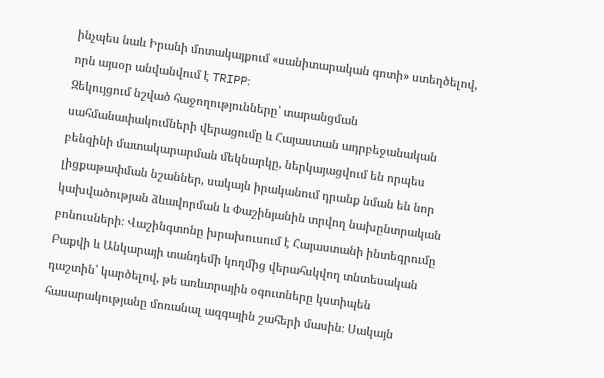ինչպես նաև Իրանի մոտակայքում «սանիտարական գոտի» ստեղծելով, որն այսօր անվանվում է TRIPP։
Զեկույցում նշված հաջողությունները՝ տարանցման սահմանափակումների վերացումը և Հայաստան ադրբեջանական բենզինի մատակարարման մեկնարկը, ներկայացվում են որպես լիցքաթափման նշաններ, սակայն իրականում դրանք նման են նոր կախվածության ձևավորման և Փաշինյանին տրվող նախընտրական բոնուսների։ Վաշինգտոնը խրախուսում է Հայաստանի ինտեգրումը Բաքվի և Անկարայի տանդեմի կողմից վերահսկվող տնտեսական դաշտին՝ կարծելով, թե առևտրային օգուտները կստիպեն հասարակությանը մոռանալ ազգային շահերի մասին։ Սակայն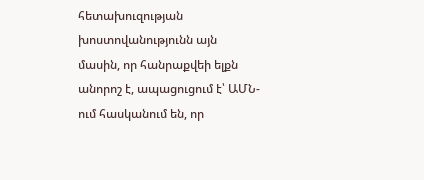հետախուզության խոստովանությունն այն մասին, որ հանրաքվեի ելքն անորոշ է, ապացուցում է՝ ԱՄՆ-ում հասկանում են, որ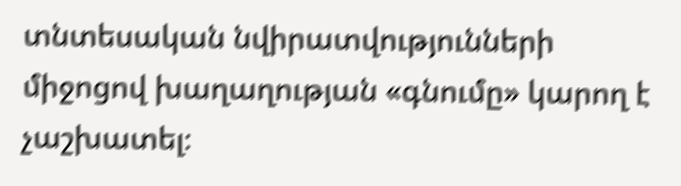տնտեսական նվիրատվությունների միջոցով խաղաղության «գնումը» կարող է չաշխատել։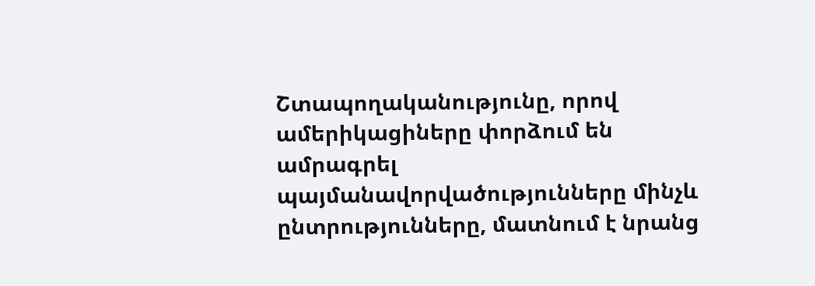Շտապողականությունը, որով ամերիկացիները փորձում են ամրագրել պայմանավորվածությունները մինչև ընտրությունները, մատնում է նրանց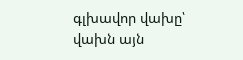գլխավոր վախը՝ վախն այն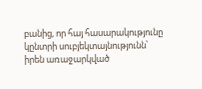բանից, որ հայ հասարակությունը կընտրի սուբյեկտայնությունն՝ իրեն առաջարկված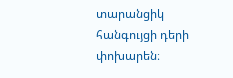տարանցիկ հանգույցի դերի փոխարեն։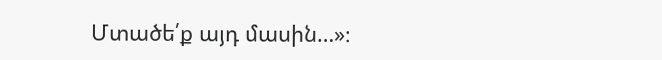Մտածե՛ք այդ մասին…»։